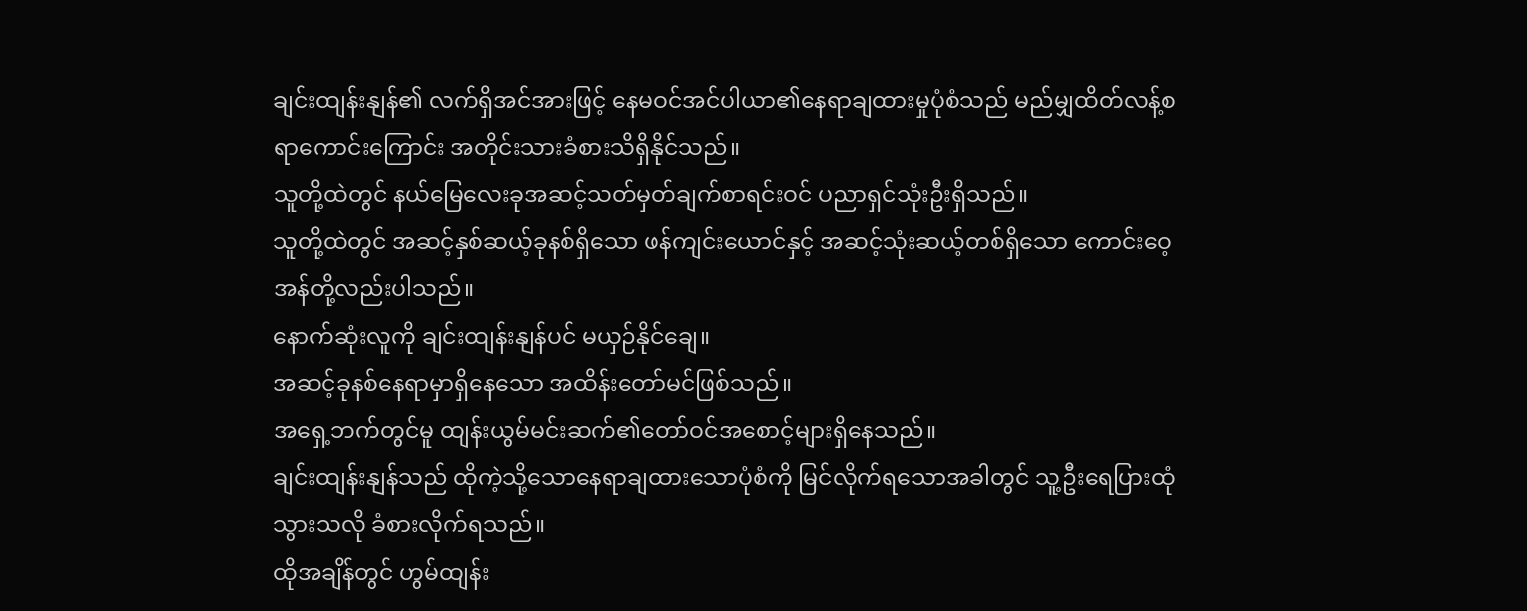ချင်းထျန်းနျန်၏ လက်ရှိအင်အားဖြင့် နေမဝင်အင်ပါယာ၏နေရာချထားမှုပုံစံသည် မည်မျှထိတ်လန့်စရာကောင်းကြောင်း အတိုင်းသားခံစားသိရှိနိုင်သည်။
သူတို့ထဲတွင် နယ်မြေလေးခုအဆင့်သတ်မှတ်ချက်စာရင်းဝင် ပညာရှင်သုံးဦးရှိသည်။
သူတို့ထဲတွင် အဆင့်နှစ်ဆယ့်ခုနစ်ရှိသော ဖန်ကျင်းယောင်နှင့် အဆင့်သုံးဆယ့်တစ်ရှိသော ကောင်းဝေ့အန်တို့လည်းပါသည်။
နောက်ဆုံးလူကို ချင်းထျန်းနျန်ပင် မယှဉ်နိုင်ချေ။
အဆင့်ခုနစ်နေရာမှာရှိနေသော အထိန်းတော်မင်ဖြစ်သည်။
အရှေ့ဘက်တွင်မူ ထျန်းယွမ်မင်းဆက်၏တော်ဝင်အစောင့်များရှိနေသည်။
ချင်းထျန်းနျန်သည် ထိုကဲ့သို့သောနေရာချထားသောပုံစံကို မြင်လိုက်ရသောအခါတွင် သူ့ဦးရေပြားထုံသွားသလို ခံစားလိုက်ရသည်။
ထိုအချိန်တွင် ဟွမ်ထျန်း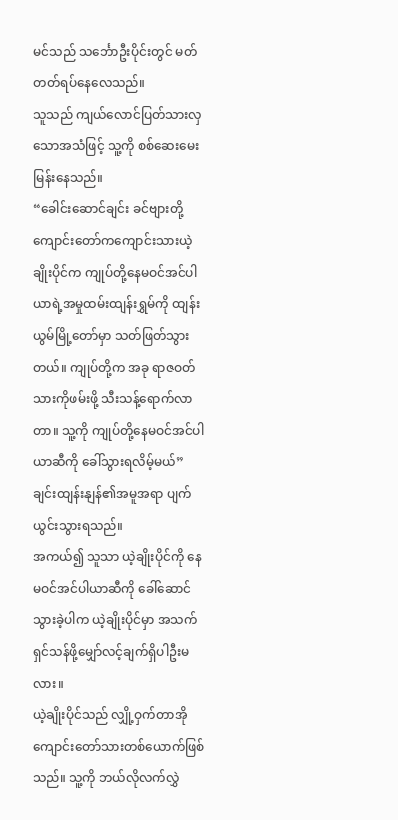မင်သည် သင်္ဘောဦးပိုင်းတွင် မတ်တတ်ရပ်နေလေသည်။
သူသည် ကျယ်လောင်ပြတ်သားလှသောအသံဖြင့် သူ့ကို စစ်ဆေးမေးမြန်းနေသည်။
“ခေါင်းဆောင်ချင်း ခင်ဗျားတို့ကျောင်းတော်ကကျောင်းသားယဲ့ချိုးပိုင်က ကျုပ်တို့နေမဝင်အင်ပါယာရဲ့အမှုထမ်းထျန်းရွှမ်ကို ထျန်းယွမ်မြို့တော်မှာ သတ်ဖြတ်သွားတယ်။ ကျုပ်တို့က အခု ရာဇဝတ်သားကိုဖမ်းဖို့ သီးသန့်ရောက်လာတာ။ သူ့ကို ကျုပ်တို့နေမဝင်အင်ပါယာဆီကို ခေါ်သွားရလိမ့်မယ်”
ချင်းထျန်းနျန်၏အမူအရာ ပျက်ယွင်းသွားရသည်။
အကယ်၍ သူသာ ယဲ့ချိုးပိုင်ကို နေမဝင်အင်ပါယာဆီကို ခေါ်ဆောင်သွားခဲ့ပါက ယဲ့ချိုးပိုင်မှာ အသက်ရှင်သန်ဖို့မျှော်လင့်ချက်ရှိပါဦးမလား။
ယဲ့ချိုးပိုင်သည် လျှို့ဝှက်တာအိုကျောင်းတော်သားတစ်ယောက်ဖြစ်သည်။ သူ့ကို ဘယ်လိုလက်လွှဲ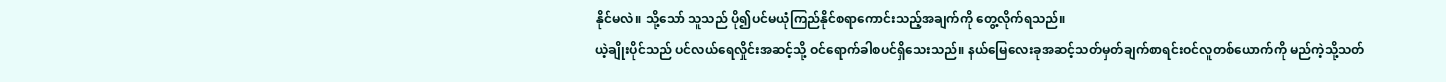နိုင်မလဲ။ သို့သော် သူသည် ပို၍ပင်မယုံကြည်နိုင်စရာကောင်းသည့်အချက်ကို တွေ့လိုက်ရသည်။
ယဲ့ချိုးပိုင်သည် ပင်လယ်ရေလှိုင်းအဆင့်သို့ ဝင်ရောက်ခါစပင်ရှိသေးသည်။ နယ်မြေလေးခုအဆင့်သတ်မှတ်ချက်စာရင်းဝင်လူတစ်ယောက်ကို မည်ကဲ့သို့သတ်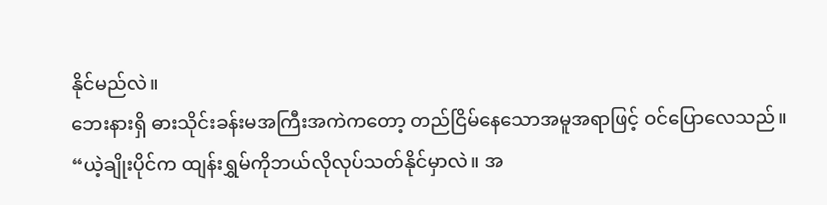နိုင်မည်လဲ။
ဘေးနားရှိ ဓားသိုင်းခန်းမအကြီးအကဲကတော့ တည်ငြိမ်နေသောအမူအရာဖြင့် ဝင်ပြောလေသည်။
“ယဲ့ချိုးပိုင်က ထျန်းရွှမ်ကိုဘယ်လိုလုပ်သတ်နိုင်မှာလဲ။ အ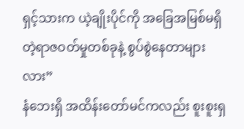ရှင့်သားက ယဲ့ချိုးပိုင်ကို အခြေအမြစ်မရှိတဲ့ရာဇဝတ်မှုတစ်ခုနဲ့ စွပ်စွဲနေတာများလား”
နံဘေးရှိ အထိန်းတော်မင်ကလည်း စူးစူးရှ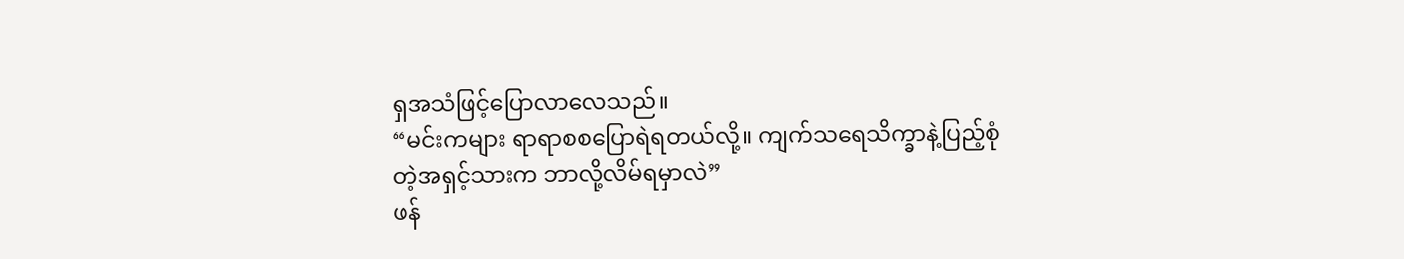ရှအသံဖြင့်ပြောလာလေသည်။
“မင်းကများ ရာရာစစပြောရဲရတယ်လို့။ ကျက်သရေသိက္ခာနဲ့ပြည့်စုံတဲ့အရှင့်သားက ဘာလို့လိမ်ရမှာလဲ”
ဖန်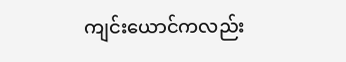ကျင်းယောင်ကလည်း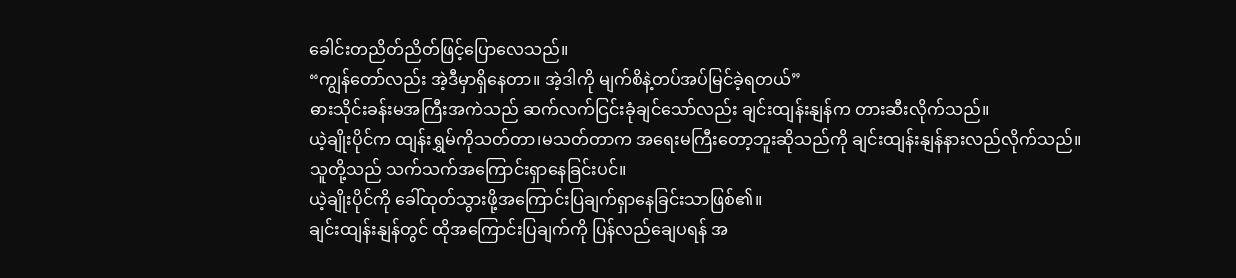ခေါင်းတညိတ်ညိတ်ဖြင့်ပြောလေသည်။
“ကျွန်တော်လည်း အဲ့ဒီမှာရှိနေတာ။ အဲ့ဒါကို မျက်စိနဲ့တပ်အပ်မြင်ခဲ့ရတယ်”
ဓားသိုင်းခန်းမအကြီးအကဲသည် ဆက်လက်ငြင်းခုံချင်သော်လည်း ချင်းထျန်းနျန်က တားဆီးလိုက်သည်။
ယဲ့ချိုးပိုင်က ထျန်းရွှမ်ကိုသတ်တာ၊မသတ်တာက အရေးမကြီးတော့ဘူးဆိုသည်ကို ချင်းထျန်းနျန်နားလည်လိုက်သည်။
သူတို့သည် သက်သက်အကြောင်းရှာနေခြင်းပင်။
ယဲ့ချိုးပိုင်ကို ခေါ်ထုတ်သွားဖို့အကြောင်းပြချက်ရှာနေခြင်းသာဖြစ်၏။
ချင်းထျန်းနျန်တွင် ထိုအကြောင်းပြချက်ကို ပြန်လည်ချေပရန် အ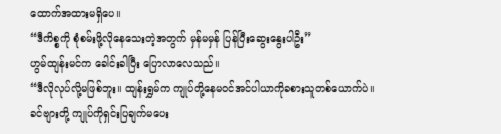ထောက်အထားမရှိပေ။
“ဒီကိစ္စကို စုံစမ်းဖို့လိုနေသေးတဲ့အတွက် မှန်မမှန် ပြန်ပြီးဆွေးနွေးပါဦး”
ဟွမ်ထျန်းမင်က ခေါင်းခါပြီး ပြောလာလေသည်။
“ဒီလိုလုပ်လို့မဖြစ်ဘူး။ ထျန်းရွှမ်က ကျုပ်တို့နေမဝင်အင်ပါယာကိုခစားသူတစ်ယောက်ပဲ။ ခင်ဗျားတို့ ကျုပ်ကိုရှင်းပြချက်မပေး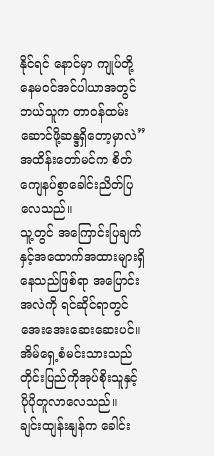နိုင်ရင် နောင်မှာ ကျုပ်တို့နေမဝင်အင်ပါယာအတွင် ဘယ်သူက တာဝန်ထမ်းဆောင်ဖို့ဆန္ဒရှိတော့မှာလဲ”
အထိန်းတော်မင်က စိတ်ကျေနပ်စွာခေါင်းညိတ်ပြလေသည်။
သူ့တွင် အကြောင်းပြချက်နှင့်အထောက်အထားများရှိနေသည်ဖြစ်ရာ အပြောင်းအလဲကို ရင်ဆိုင်ရာတွင် အေးအေးဆေးဆေးပင်။
အိမ်ရှေ့စံမင်းသားသည် တိုင်းပြည်ကိုအုပ်စိုးသူနှင့် ပိုပိုတူလာလေသည်။
ချင်းထျန်းနျန်က ခေါင်း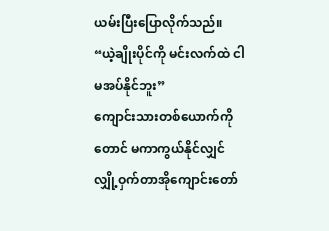ယမ်းပြီးပြောလိုက်သည်။
“ယဲ့ချိုးပိုင်ကို မင်းလက်ထဲ ငါမအပ်နိုင်ဘူး”
ကျောင်းသားတစ်ယောက်ကိုတောင် မကာကွယ်နိုင်လျှင် လျှို့ဝှက်တာအိုကျောင်းတော်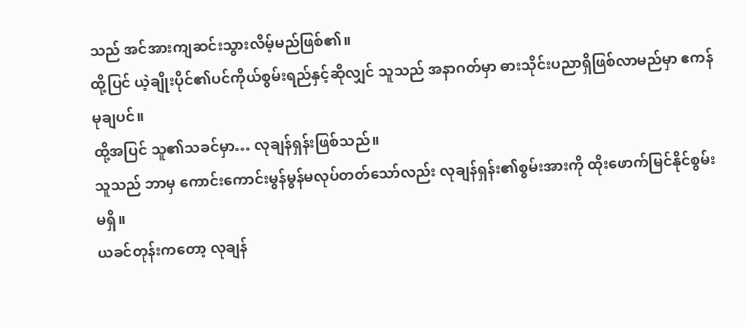သည် အင်အားကျဆင်းသွားလိမ့်မည်ဖြစ်၏။
ထို့ပြင် ယဲ့ချိုးပိုင်၏ပင်ကိုယ်စွမ်းရည်နှင့်ဆိုလျှင် သူသည် အနာဂတ်မှာ ဓားသိုင်းပညာရှိဖြစ်လာမည်မှာ ဧကန်မုချပင်။
ထို့အပြင် သူ၏သခင်မှာ… လုချန်ရှန်းဖြစ်သည်။
သူသည် ဘာမှ ကောင်းကောင်းမွန်မွန်မလုပ်တတ်သော်လည်း လုချန်ရှန်း၏စွမ်းအားကို ထိုးဖောက်မြင်နိုင်စွမ်းမရှိ။
ယခင်တုန်းကတော့ လုချန်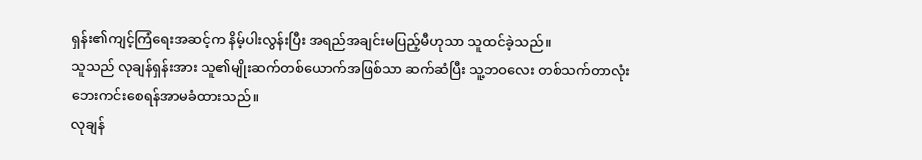ရှန်း၏ကျင့်ကြံရေးအဆင့်က နိမ့်ပါးလွန်းပြီး အရည်အချင်းမပြည့်မီဟုသာ သူထင်ခဲ့သည်။
သူသည် လုချန်ရှန်းအား သူ၏မျိုးဆက်တစ်ယောက်အဖြစ်သာ ဆက်ဆံပြီး သူ့ဘဝလေး တစ်သက်တာလုံးဘေးကင်းစေရန်အာမခံထားသည်။
လုချန်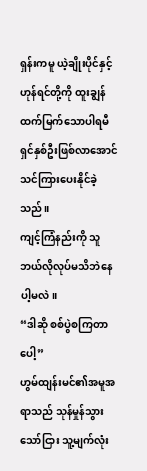ရှန်းကမူ ယဲ့ချိုးပိုင်နှင့်ဟုန်ရင်တို့ကို ထူးချွန်ထက်မြက်သောပါရမီရှင်နှစ်ဦးဖြစ်လာအောင် သင်ကြားပေးနိုင်ခဲ့သည်။
ကျင့်ကြံနည်းကို သူ ဘယ်လိုလုပ်မသိဘဲနေပါ့မလဲ။
“ဒါဆို စစ်ပွဲစကြတာပေါ့”
ဟွမ်ထျန်းမင်၏အမူအရာသည် သုန်မှုန်သွားသော်ငြား သူ့မျက်လုံး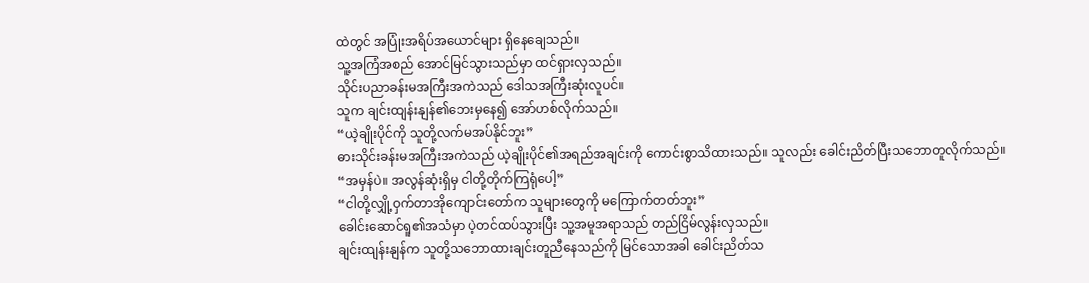ထဲတွင် အပြုံးအရိပ်အယောင်များ ရှိနေချေသည်။
သူ့အကြံအစည် အောင်မြင်သွားသည်မှာ ထင်ရှားလှသည်။
သိုင်းပညာခန်းမအကြီးအကဲသည် ဒေါသအကြီးဆုံးလူပင်။
သူက ချင်းထျန်းနျန်၏ဘေးမှနေ၍ အော်ဟစ်လိုက်သည်။
“ယဲ့ချိုးပိုင်ကို သူတို့လက်မအပ်နိုင်ဘူး”
ဓားသိုင်းခန်းမအကြီးအကဲသည် ယဲ့ချိုးပိုင်၏အရည်အချင်းကို ကောင်းစွာသိထားသည်။ သူလည်း ခေါင်းညိတ်ပြီးသဘောတူလိုက်သည်။
“အမှန်ပဲ။ အလွန်ဆုံးရှိမှ ငါတို့တိုက်ကြရုံပေါ့”
“ငါတို့လျှို့ဝှက်တာအိုကျောင်းတော်က သူများတွေကို မကြောက်တတ်ဘူး”
ခေါင်းဆောင်ရူ၏အသံမှာ ပဲ့တင်ထပ်သွားပြီး သူ့အမူအရာသည် တည်ငြိမ်လွန်းလှသည်။
ချင်းထျန်းနျန်က သူတို့သဘောထားချင်းတူညီနေသည်ကို မြင်သောအခါ ခေါင်းညိတ်သ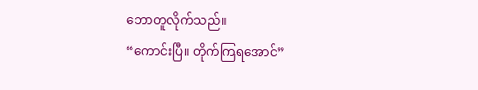ဘောတူလိုက်သည်။
“ကောင်းပြီ။ တိုက်ကြရအောင်”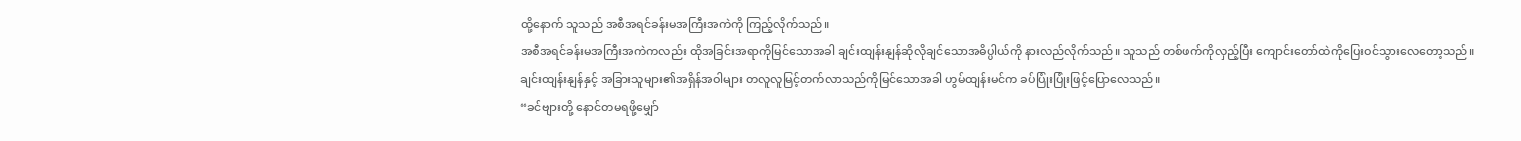ထို့နောက် သူသည် အစီအရင်ခန်းမအကြီးအကဲကို ကြည့်လိုက်သည်။
အစီအရင်ခန်းမအကြီးအကဲကလည်း ထိုအခြင်းအရာကိုမြင်သောအခါ ချင်းထျန်းနျန်ဆိုလိုချင်သောအဓိပ္ပါယ်ကို နားလည်လိုက်သည်။ သူသည် တစ်ဖက်ကိုလှည့်ပြီး ကျောင်းတော်ထဲကိုပြေးဝင်သွားလေတော့သည်။
ချင်းထျန်းနျန်နှင့် အခြားသူများ၏အရှိန်အဝါများ တလူလူမြင့်တက်လာသည်ကိုမြင်သောအခါ ဟွမ်ထျန်းမင်က ခပ်ပြုံးပြုံးဖြင့်ပြောလေသည်။
“ခင်ဗျားတို့ နောင်တမရဖို့မျှော်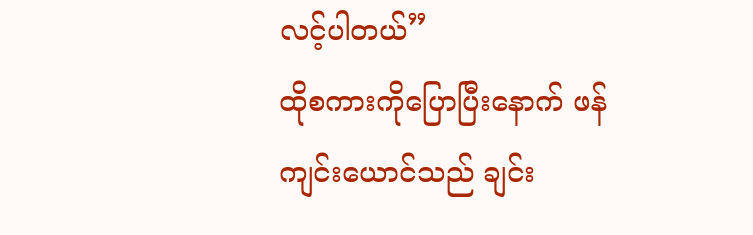လင့်ပါတယ်”
ထိုစကားကိုပြောပြီးနောက် ဖန်ကျင်းယောင်သည် ချင်း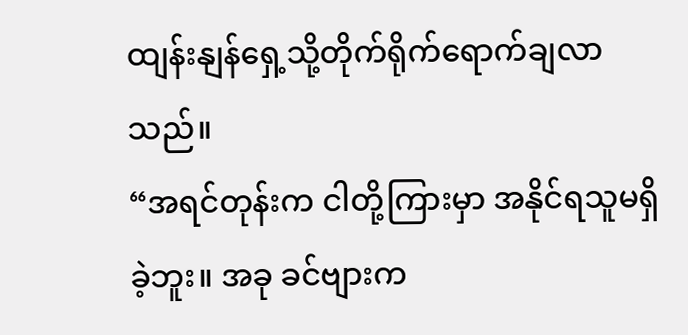ထျန်းနျန်ရှေ့သို့တိုက်ရိုက်ရောက်ချလာသည်။
“အရင်တုန်းက ငါတို့ကြားမှာ အနိုင်ရသူမရှိခဲ့ဘူး။ အခု ခင်ဗျားက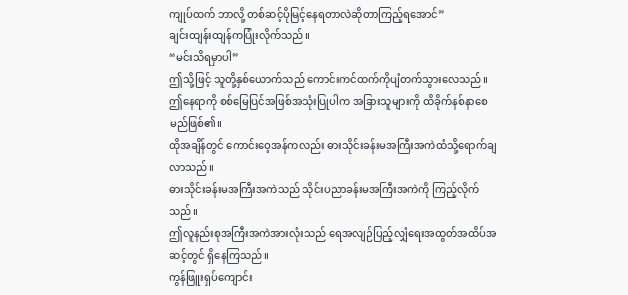ကျုပ်ထက် ဘာလို့ တစ်ဆင့်ပိုမြင့်နေရတာလဲဆိုတာကြည့်ရအောင်”
ချင်းထျန်းထျန်ကပြုံးလိုက်သည်။
“မင်းသိရမှာပါ”
ဤသို့ဖြင့် သူတို့နှစ်ယောက်သည် ကောင်းကင်ထက်ကိုပျံတက်သွားလေသည်။
ဤနေရာကို စစ်မြေပြင်အဖြစ်အသုံးပြုပါက အခြားသူများကို ထိခိုက်နစ်နာစေမည်ဖြစ်၏။
ထိုအချိန်တွင် ကောင်းဝေ့အန်ကလည်း ဓားသိုင်းခန်းမအကြီးအကဲထံသို့ရောက်ချလာသည်။
ဓားသိုင်းခန်းမအကြီးအကဲသည် သိုင်းပညာခန်းမအကြီးအကဲကို ကြည့်လိုက်သည်။
ဤလူနည်းစုအကြီးအကဲအားလုံးသည် ရေအလျဉ်ပြည့်လျှံရေးအထွတ်အထိပ်အဆင့်တွင် ရှိနေကြသည်။
ကွန်ဖြူးရှပ်ကျောင်း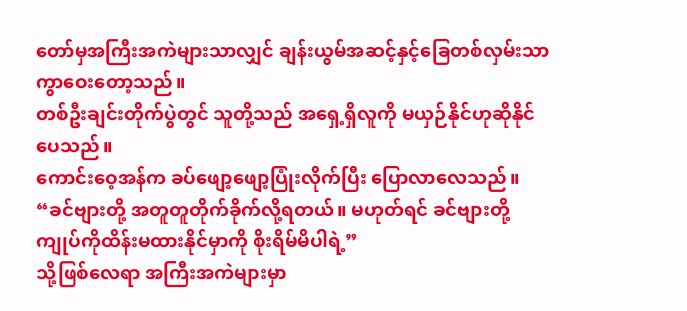တော်မှအကြီးအကဲများသာလျှင် ချန်းယွမ်အဆင့်နှင့်ခြေတစ်လှမ်းသာ ကွာဝေးတော့သည်။
တစ်ဦးချင်းတိုက်ပွဲတွင် သူတို့သည် အရှေ့ရှိလူကို မယှဉ်နိုင်ဟုဆိုနိုင်ပေသည်။
ကောင်းဝေ့အန်က ခပ်ဖျော့ဖျော့ပြုံးလိုက်ပြီး ပြောလာလေသည်။
“ခင်ဗျားတို့ အတူတူတိုက်ခိုက်လို့ရတယ်။ မဟုတ်ရင် ခင်ဗျားတို့ ကျုပ်ကိုထိန်းမထားနိုင်မှာကို စိုးရိမ်မိပါရဲ့”
သို့ဖြစ်လေရာ အကြီးအကဲများမှာ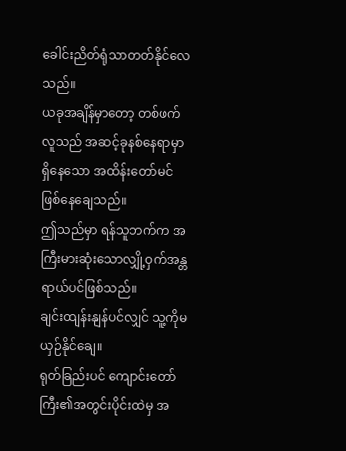ခေါင်းညိတ်ရုံသာတတ်နိုင်လေသည်။
ယခုအချိန်မှာတော့ တစ်ဖက်လူသည် အဆင့်ခုနစ်နေရာမှာရှိနေသော အထိန်းတော်မင်ဖြစ်နေချေသည်။
ဤသည်မှာ ရန်သူဘက်က အကြီးမားဆုံးသောလျှို့ဝှက်အန္တရာယ်ပင်ဖြစ်သည်။
ချင်းထျန်းနျန်ပင်လျှင် သူ့ကိုမယှဉ်နိုင်ချေ။
ရုတ်ခြည်းပင် ကျောင်းတော်ကြီး၏အတွင်းပိုင်းထဲမှ အ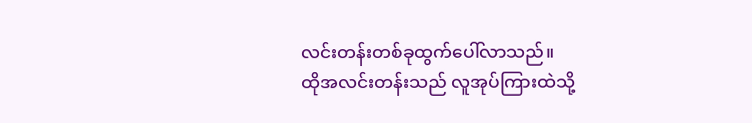လင်းတန်းတစ်ခုထွက်ပေါ်လာသည်။
ထိုအလင်းတန်းသည် လူအုပ်ကြားထဲသို့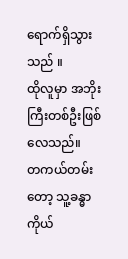ရောက်ရှိသွားသည် ။
ထိုလူမှာ အဘိုးကြီးတစ်ဦးဖြစ်လေသည်။
တကယ်တမ်းတော့ သူ့ခန္ဓာကိုယ်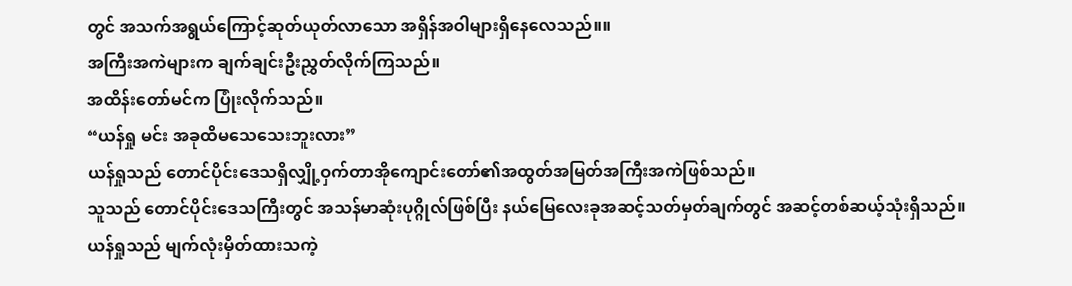တွင် အသက်အရွယ်ကြောင့်ဆုတ်ယုတ်လာသော အရှိန်အဝါများရှိနေလေသည်။။
အကြီးအကဲများက ချက်ချင်းဦးညွှတ်လိုက်ကြသည်။
အထိန်းတော်မင်က ပြုံးလိုက်သည်။
“ယန်ရှု မင်း အခုထိမသေသေးဘူးလား”
ယန်ရှုသည် တောင်ပိုင်းဒေသရှိလျှို့ဝှက်တာအိုကျောင်းတော်၏အထွတ်အမြတ်အကြီးအကဲဖြစ်သည်။
သူသည် တောင်ပိုင်းဒေသကြီးတွင် အသန်မာဆုံးပုဂ္ဂိုလ်ဖြစ်ပြီး နယ်မြေလေးခုအဆင့်သတ်မှတ်ချက်တွင် အဆင့်တစ်ဆယ့်သုံးရှိသည်။
ယန်ရှုသည် မျက်လုံးမှိတ်ထားသကဲ့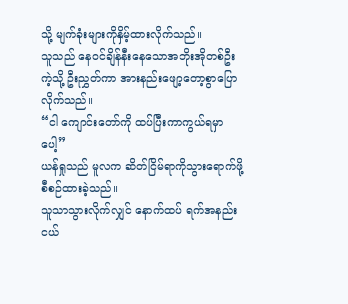သို့ မျက်ခုံးများကိုနှိမ့်ထားလိုက်သည်။
သူသည် နေဝင်ချိန်နီးနေသောအဘိုးအိုတစ်ဦးကဲ့သို့ ဦးညွှတ်ကာ အားနည်းဖျော့တော့စွာပြောလိုက်သည်။
“ငါ ကျောင်းတော်ကို ထပ်ပြီးကာကွယ်ရမှာပေါ့”
ယန်ရှုသည် မူလက ဆိတ်ငြိမ်ရာကိုသွားရောက်ဖို့စီစဉ်ထားခဲ့သည်။
သူသာသွားလိုက်လျှင် နောက်ထပ် ရက်အနည်းငယ်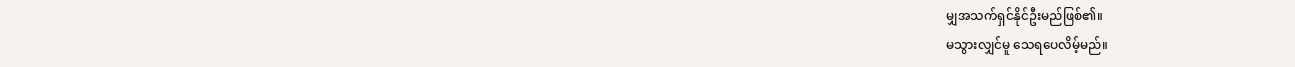မျှအသက်ရှင်နိုင်ဦးမည်ဖြစ်၏။
မသွားလျှင်မူ သေရပေလိမ့်မည်။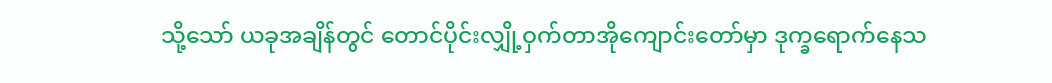သို့သော် ယခုအချိန်တွင် တောင်ပိုင်းလျှို့ဝှက်တာအိုကျောင်းတော်မှာ ဒုက္ခရောက်နေသ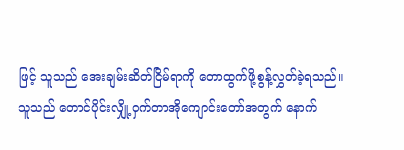ဖြင့် သူသည် အေးချမ်းဆိတ်ငြိမ်ရာကို တောထွက်ဖို့စွန့်လွှတ်ခဲ့ရသည်။
သူသည် တောင်ပိုင်းလျှို့ဝှက်တာအိုကျောင်းတော်အတွက် နောက်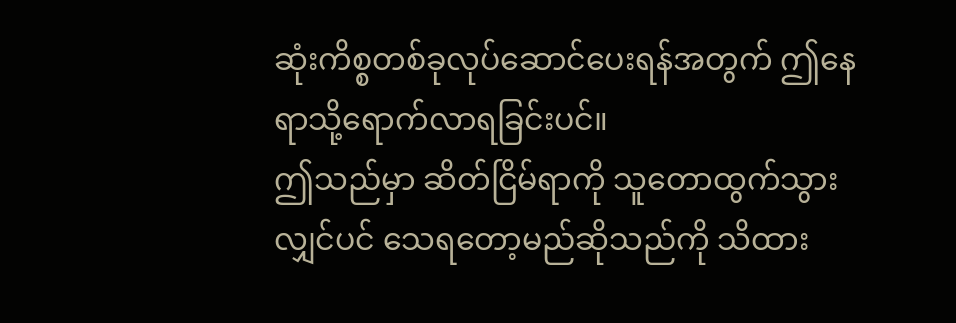ဆုံးကိစ္စတစ်ခုလုပ်ဆောင်ပေးရန်အတွက် ဤနေရာသို့ရောက်လာရခြင်းပင်။
ဤသည်မှာ ဆိတ်ငြိမ်ရာကို သူတောထွက်သွားလျှင်ပင် သေရတော့မည်ဆိုသည်ကို သိထား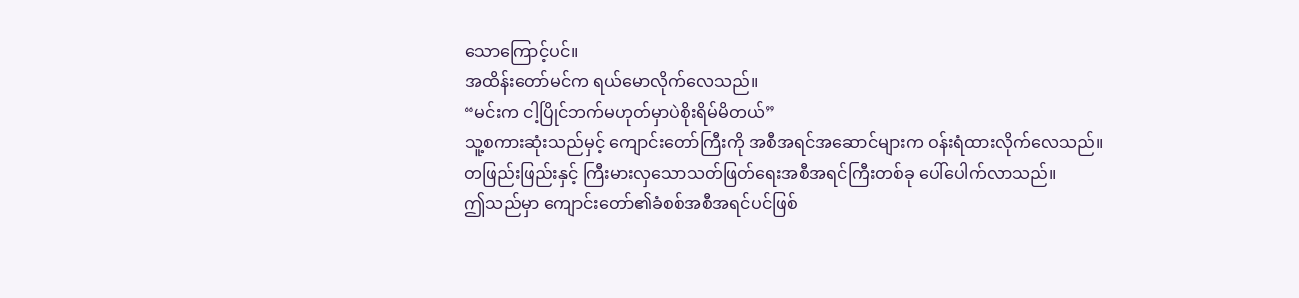သောကြောင့်ပင်။
အထိန်းတော်မင်က ရယ်မောလိုက်လေသည်။
“မင်းက ငါ့ပြိုင်ဘက်မဟုတ်မှာပဲစိုးရိမ်မိတယ်”
သူ့စကားဆုံးသည်မှင့် ကျောင်းတော်ကြီးကို အစီအရင်အဆောင်များက ဝန်းရံထားလိုက်လေသည်။
တဖြည်းဖြည်းနှင့် ကြီးမားလှသောသတ်ဖြတ်ရေးအစီအရင်ကြီးတစ်ခု ပေါ်ပေါက်လာသည်။
ဤသည်မှာ ကျောင်းတော်၏ခံစစ်အစီအရင်ပင်ဖြစ်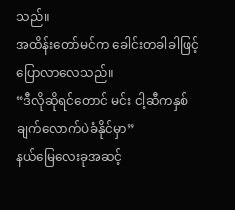သည်။
အထိန်းတော်မင်က ခေါင်းတခါခါဖြင့်ပြောလာလေသည်။
“ဒီလိုဆိုရင်တောင် မင်း ငါ့ဆီကနှစ်ချက်လောက်ပဲခံနိုင်မှာ”
နယ်မြေလေးခုအဆင့်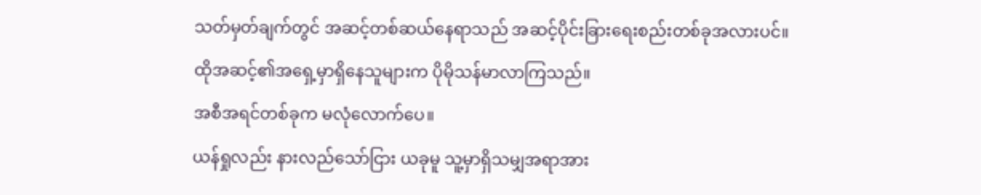သတ်မှတ်ချက်တွင် အဆင့်တစ်ဆယ်နေရာသည် အဆင့်ပိုင်းခြားရေးစည်းတစ်ခုအလားပင်။
ထိုအဆင့်၏အရှေ့မှာရှိနေသူများက ပိုမိုသန်မာလာကြသည်။
အစီအရင်တစ်ခုက မလုံလောက်ပေ။
ယန်ရှုလည်း နားလည်သော်ငြား ယခုမူ သူ့မှာရှိသမျှအရာအား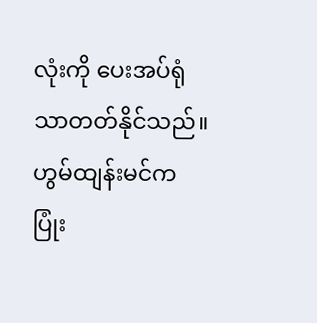လုံးကို ပေးအပ်ရုံသာတတ်နိုင်သည်။
ဟွမ်ထျန်းမင်က ပြုံး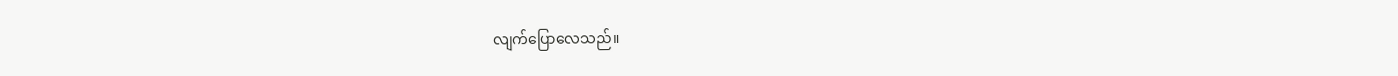လျက်ပြောလေသည်။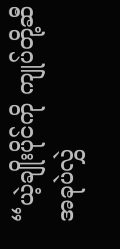“ယဲ့ချိုးပိုင်ကို ကျုပ်တို့ဆီ အခုပဲလွှဲ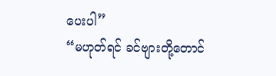ပေးပါ”
“မဟုတ်ရင် ခင်ဗျားတို့တောင်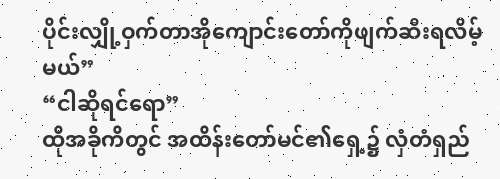ပိုင်းလျှို့ဝှက်တာအိုကျောင်းတော်ကိုဖျက်ဆီးရလိမ့်မယ်”
“ငါဆိုရင်ရော”
ထိုအခိုကိတွင် အထိန်းတော်မင်၏ရှေ့၌ လှံတံရှည်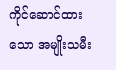ကိုင်ဆောင်ထားသော အမျိုးသမီး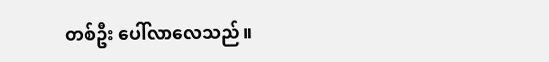တစ်ဦး ပေါ်လာလေသည်။